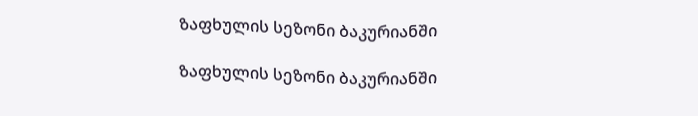ზაფხულის სეზონი ბაკურიანში

ზაფხულის სეზონი ბაკურიანში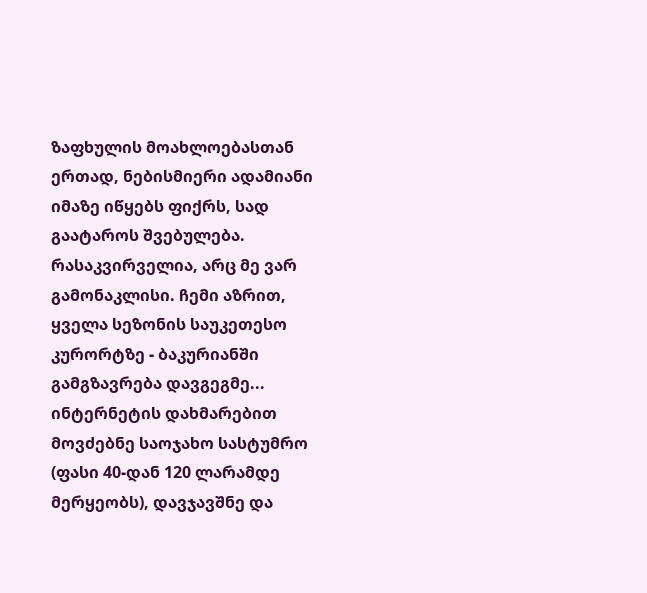ზაფხულის მოახლოებასთან ერთად, ნებისმიერი ადამიანი იმაზე იწყებს ფიქრს, სად გაატაროს შვებულება. რასაკვირველია, არც მე ვარ გამონაკლისი. ჩემი აზრით, ყველა სეზონის საუკეთესო კურორტზე - ბაკურიანში გამგზავრება დავგეგმე... ინტერნეტის დახმარებით მოვძებნე საოჯახო სასტუმრო (ფასი 40-დან 120 ლარამდე მერყეობს), დავჯავშნე და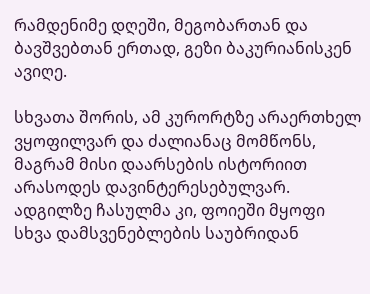რამდენიმე დღეში, მეგობართან და ბავშვებთან ერთად, გეზი ბაკურიანისკენ ავიღე.

სხვათა შორის, ამ კურორტზე არაერთხელ ვყოფილვარ და ძალიანაც მომწონს, მაგრამ მისი დაარსების ისტორიით არასოდეს დავინტერესებულვარ. ადგილზე ჩასულმა კი, ფოიეში მყოფი სხვა დამსვენებლების საუბრიდან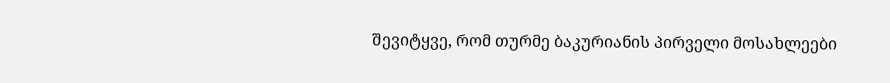შევიტყვე, რომ თურმე ბაკურიანის პირველი მოსახლეები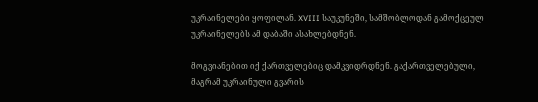უკრაინელები ყოფილან. XVIII საუკუნეში, სამშობლოდან გამოქცეულ უკრაინელებს ამ დაბაში ასახლებდნენ.

მოგვიანებით იქ ქართველებიც დამკვიდრდნენ. გაქართველებული, მაგრამ უკრაინული გვარის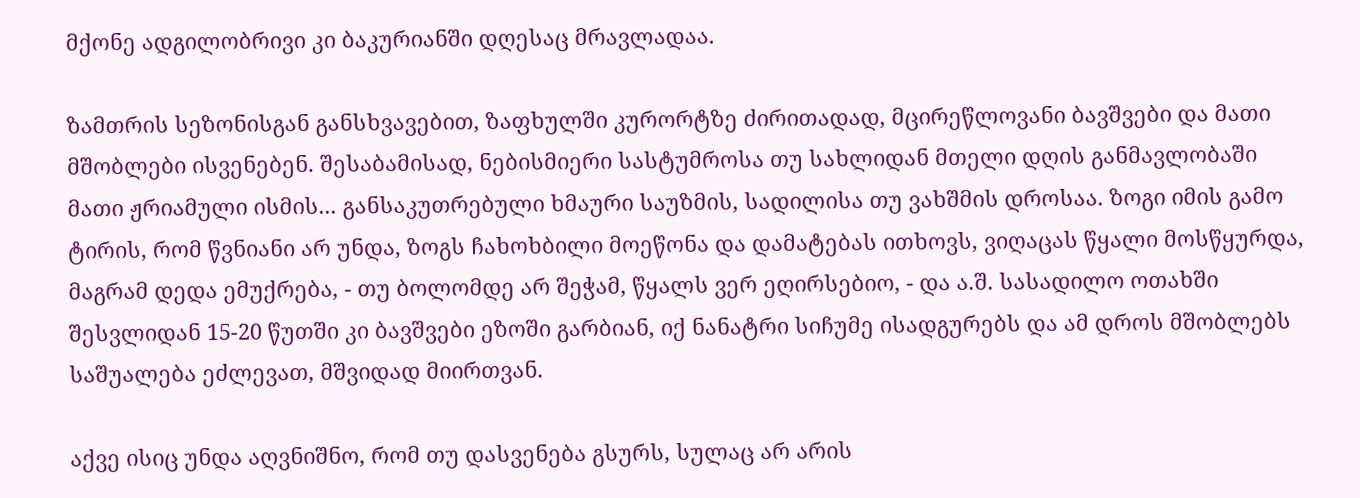მქონე ადგილობრივი კი ბაკურიანში დღესაც მრავლადაა.

ზამთრის სეზონისგან განსხვავებით, ზაფხულში კურორტზე ძირითადად, მცირეწლოვანი ბავშვები და მათი მშობლები ისვენებენ. შესაბამისად, ნებისმიერი სასტუმროსა თუ სახლიდან მთელი დღის განმავლობაში მათი ჟრიამული ისმის... განსაკუთრებული ხმაური საუზმის, სადილისა თუ ვახშმის დროსაა. ზოგი იმის გამო ტირის, რომ წვნიანი არ უნდა, ზოგს ჩახოხბილი მოეწონა და დამატებას ითხოვს, ვიღაცას წყალი მოსწყურდა, მაგრამ დედა ემუქრება, - თუ ბოლომდე არ შეჭამ, წყალს ვერ ეღირსებიო, - და ა.შ. სასადილო ოთახში შესვლიდან 15-20 წუთში კი ბავშვები ეზოში გარბიან, იქ ნანატრი სიჩუმე ისადგურებს და ამ დროს მშობლებს საშუალება ეძლევათ, მშვიდად მიირთვან.

აქვე ისიც უნდა აღვნიშნო, რომ თუ დასვენება გსურს, სულაც არ არის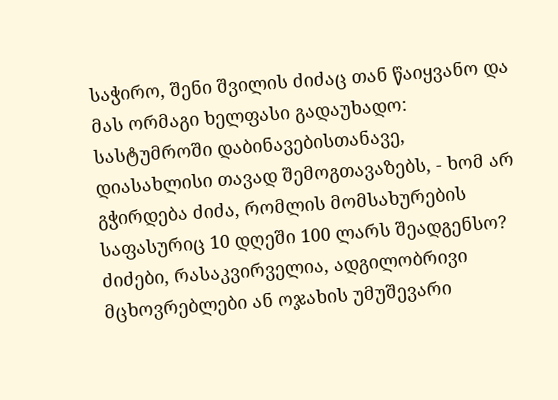საჭირო, შენი შვილის ძიძაც თან წაიყვანო და მას ორმაგი ხელფასი გადაუხადო: სასტუმროში დაბინავებისთანავე, დიასახლისი თავად შემოგთავაზებს, - ხომ არ გჭირდება ძიძა, რომლის მომსახურების საფასურიც 10 დღეში 100 ლარს შეადგენსო? ძიძები, რასაკვირველია, ადგილობრივი მცხოვრებლები ან ოჯახის უმუშევარი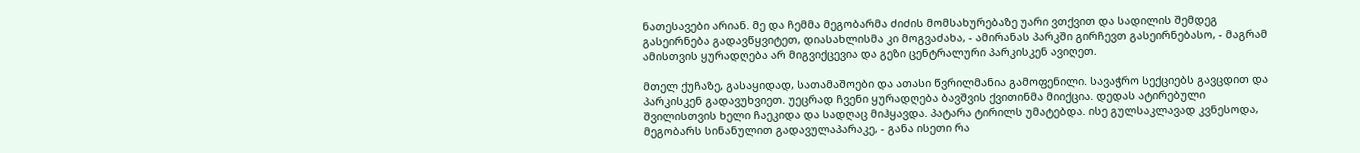ნათესავები არიან. მე და ჩემმა მეგობარმა ძიძის მომსახურებაზე უარი ვთქვით და სადილის შემდეგ გასეირნება გადავწყვიტეთ, დიასახლისმა კი მოგვაძახა, - ამირანას პარკში გირჩევთ გასეირნებასო, - მაგრამ ამისთვის ყურადღება არ მიგვიქცევია და გეზი ცენტრალური პარკისკენ ავიღეთ.

მთელ ქუჩაზე, გასაყიდად, სათამაშოები და ათასი წვრილმანია გამოფენილი. სავაჭრო სექციებს გავცდით და პარკისკენ გადავუხვიეთ. უეცრად ჩვენი ყურადღება ბავშვის ქვითინმა მიიქცია. დედას ატირებული შვილისთვის ხელი ჩაეკიდა და სადღაც მიჰყავდა. პატარა ტირილს უმატებდა. ისე გულსაკლავად კვნესოდა, მეგობარს სინანულით გადავულაპარაკე, - განა ისეთი რა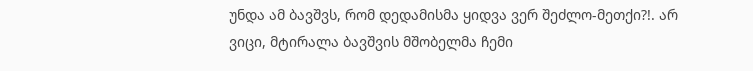უნდა ამ ბავშვს, რომ დედამისმა ყიდვა ვერ შეძლო-მეთქი?!. არ ვიცი, მტირალა ბავშვის მშობელმა ჩემი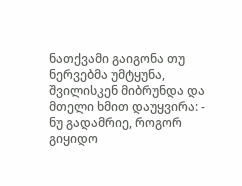ნათქვამი გაიგონა თუ ნერვებმა უმტყუნა, შვილისკენ მიბრუნდა და მთელი ხმით დაუყვირა: - ნუ გადამრიე, როგორ გიყიდო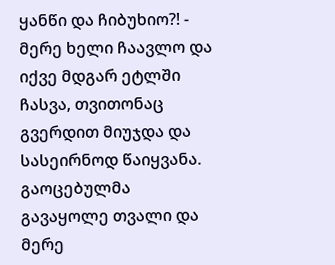ყანწი და ჩიბუხიო?! - მერე ხელი ჩაავლო და იქვე მდგარ ეტლში ჩასვა, თვითონაც გვერდით მიუჯდა და სასეირნოდ წაიყვანა. გაოცებულმა გავაყოლე თვალი და მერე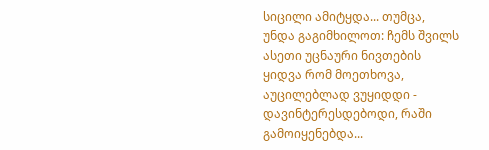სიცილი ამიტყდა... თუმცა, უნდა გაგიმხილოთ: ჩემს შვილს ასეთი უცნაური ნივთების ყიდვა რომ მოეთხოვა, აუცილებლად ვუყიდდი - დავინტერესდებოდი, რაში გამოიყენებდა...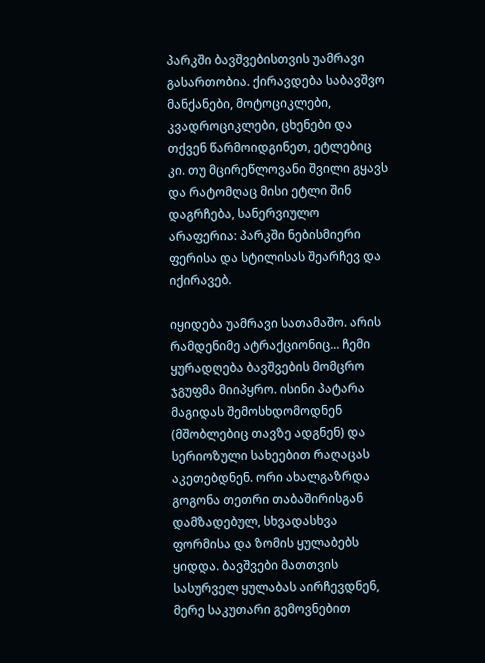პარკში ბავშვებისთვის უამრავი გასართობია. ქირავდება საბავშვო მანქანები, მოტოციკლები, კვადროციკლები, ცხენები და თქვენ წარმოიდგინეთ, ეტლებიც კი. თუ მცირეწლოვანი შვილი გყავს და რატომღაც მისი ეტლი შინ დაგრჩება, სანერვიულო არაფერია: პარკში ნებისმიერი ფერისა და სტილისას შეარჩევ და იქირავებ.

იყიდება უამრავი სათამაშო. არის რამდენიმე ატრაქციონიც... ჩემი ყურადღება ბავშვების მომცრო ჯგუფმა მიიპყრო. ისინი პატარა მაგიდას შემოსხდომოდნენ (მშობლებიც თავზე ადგნენ) და სერიოზული სახეებით რაღაცას აკეთებდნენ. ორი ახალგაზრდა გოგონა თეთრი თაბაშირისგან დამზადებულ, სხვადასხვა ფორმისა და ზომის ყულაბებს ყიდდა. ბავშვები მათთვის სასურველ ყულაბას აირჩევდნენ, მერე საკუთარი გემოვნებით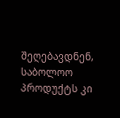შეღებავდნენ, საბოლოო პროდუქტს კი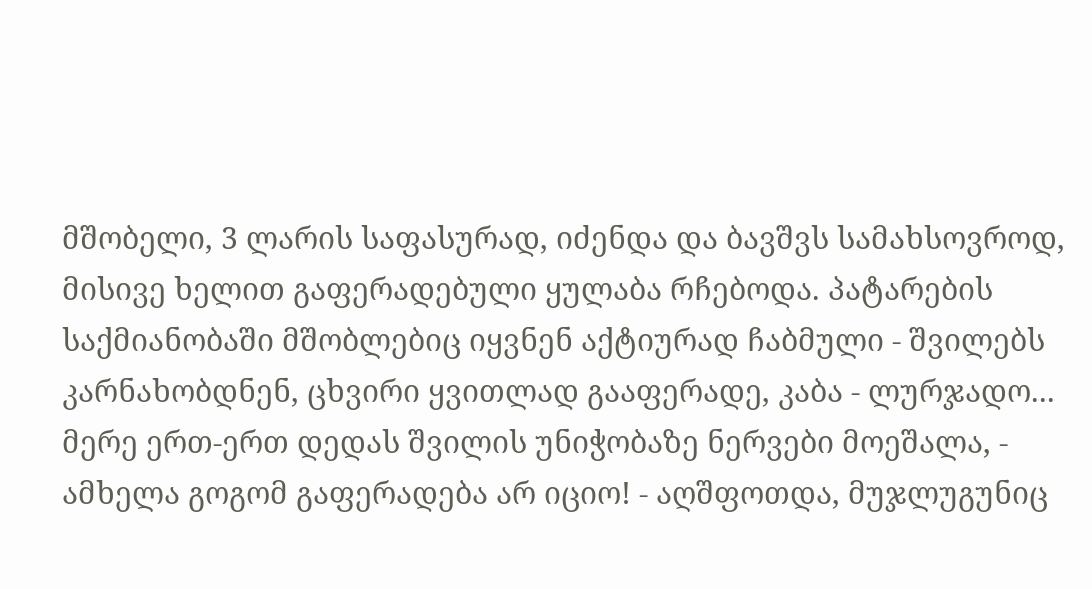მშობელი, 3 ლარის საფასურად, იძენდა და ბავშვს სამახსოვროდ, მისივე ხელით გაფერადებული ყულაბა რჩებოდა. პატარების საქმიანობაში მშობლებიც იყვნენ აქტიურად ჩაბმული - შვილებს კარნახობდნენ, ცხვირი ყვითლად გააფერადე, კაბა - ლურჯადო... მერე ერთ-ერთ დედას შვილის უნიჭობაზე ნერვები მოეშალა, - ამხელა გოგომ გაფერადება არ იციო! - აღშფოთდა, მუჯლუგუნიც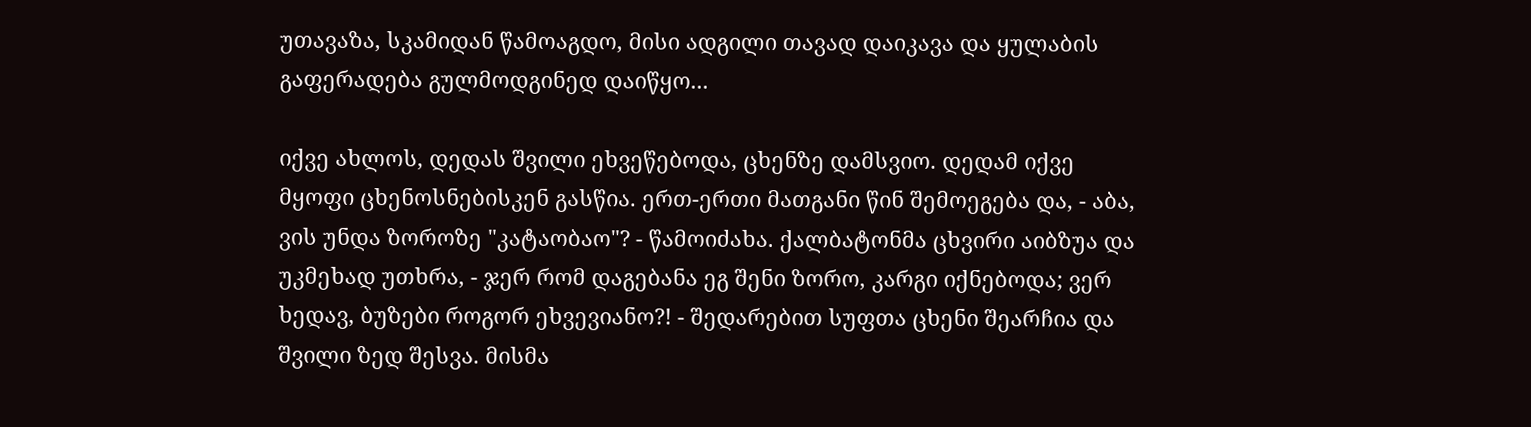უთავაზა, სკამიდან წამოაგდო, მისი ადგილი თავად დაიკავა და ყულაბის გაფერადება გულმოდგინედ დაიწყო...

იქვე ახლოს, დედას შვილი ეხვეწებოდა, ცხენზე დამსვიო. დედამ იქვე მყოფი ცხენოსნებისკენ გასწია. ერთ-ერთი მათგანი წინ შემოეგება და, - აბა, ვის უნდა ზოროზე "კატაობაო"? - წამოიძახა. ქალბატონმა ცხვირი აიბზუა და უკმეხად უთხრა, - ჯერ რომ დაგებანა ეგ შენი ზორო, კარგი იქნებოდა; ვერ ხედავ, ბუზები როგორ ეხვევიანო?! - შედარებით სუფთა ცხენი შეარჩია და შვილი ზედ შესვა. მისმა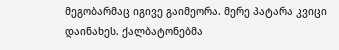მეგობარმაც იგივე გაიმეორა. მერე პატარა კვიცი დაინახეს. ქალბატონებმა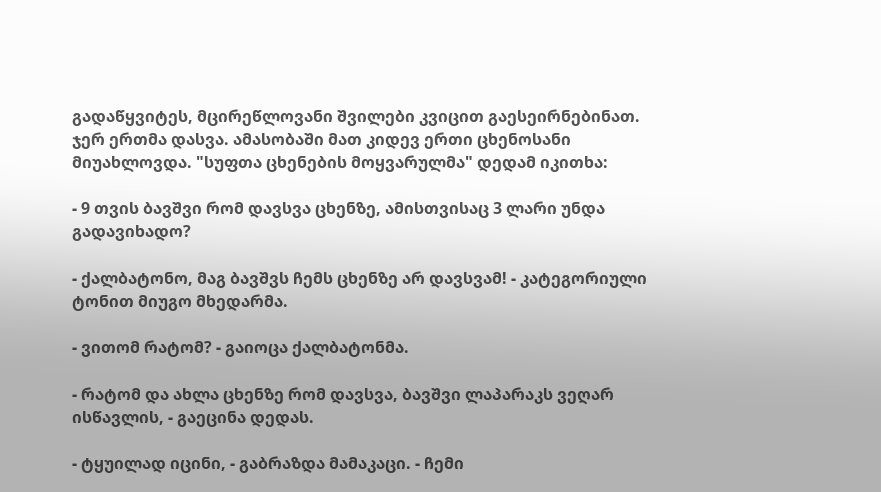გადაწყვიტეს, მცირეწლოვანი შვილები კვიცით გაესეირნებინათ. ჯერ ერთმა დასვა. ამასობაში მათ კიდევ ერთი ცხენოსანი მიუახლოვდა. "სუფთა ცხენების მოყვარულმა" დედამ იკითხა:

- 9 თვის ბავშვი რომ დავსვა ცხენზე, ამისთვისაც 3 ლარი უნდა გადავიხადო?

- ქალბატონო, მაგ ბავშვს ჩემს ცხენზე არ დავსვამ! - კატეგორიული ტონით მიუგო მხედარმა.

- ვითომ რატომ? - გაიოცა ქალბატონმა.

- რატომ და ახლა ცხენზე რომ დავსვა, ბავშვი ლაპარაკს ვეღარ ისწავლის, - გაეცინა დედას.

- ტყუილად იცინი, - გაბრაზდა მამაკაცი. - ჩემი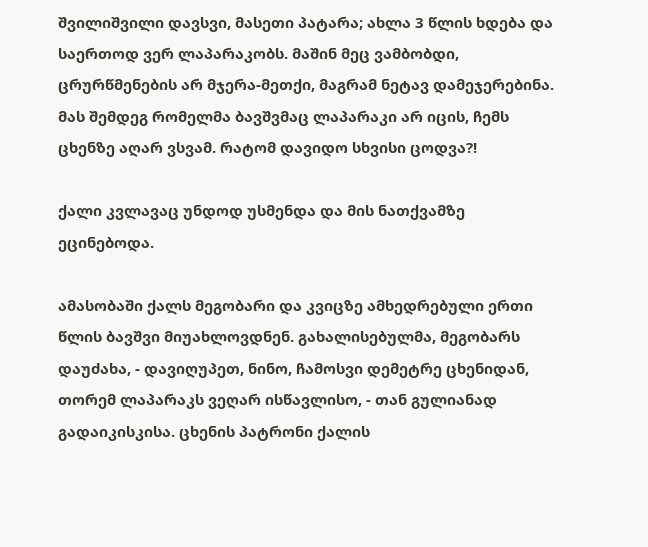შვილიშვილი დავსვი, მასეთი პატარა; ახლა 3 წლის ხდება და საერთოდ ვერ ლაპარაკობს. მაშინ მეც ვამბობდი, ცრურწმენების არ მჯერა-მეთქი, მაგრამ ნეტავ დამეჯერებინა. მას შემდეგ რომელმა ბავშვმაც ლაპარაკი არ იცის, ჩემს ცხენზე აღარ ვსვამ. რატომ დავიდო სხვისი ცოდვა?!

ქალი კვლავაც უნდოდ უსმენდა და მის ნათქვამზე ეცინებოდა.

ამასობაში ქალს მეგობარი და კვიცზე ამხედრებული ერთი წლის ბავშვი მიუახლოვდნენ. გახალისებულმა, მეგობარს დაუძახა, - დავიღუპეთ, ნინო, ჩამოსვი დემეტრე ცხენიდან, თორემ ლაპარაკს ვეღარ ისწავლისო, - თან გულიანად გადაიკისკისა. ცხენის პატრონი ქალის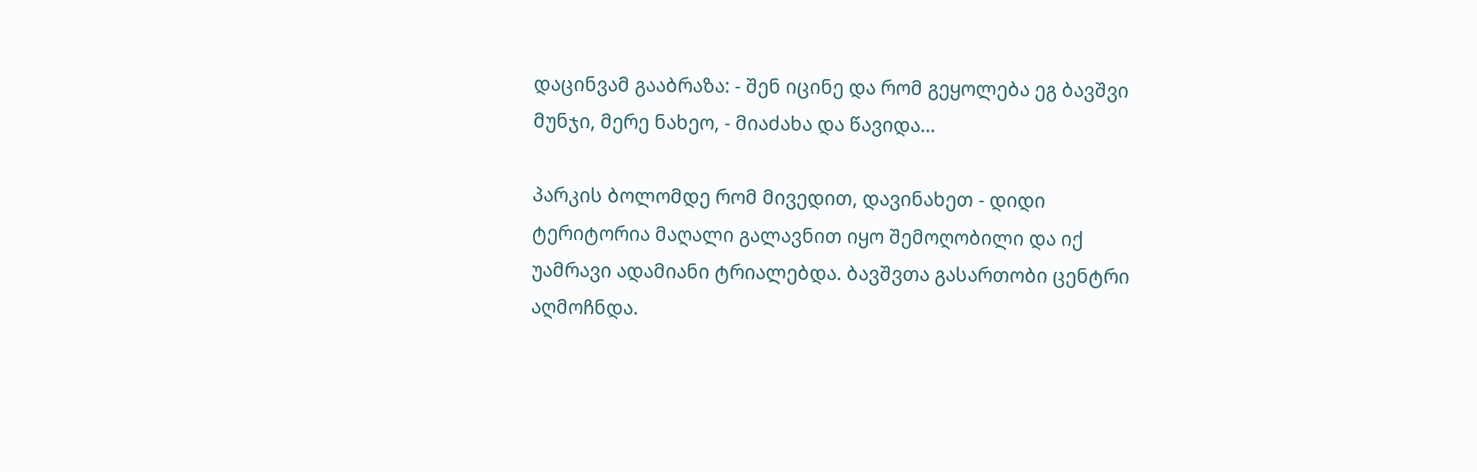დაცინვამ გააბრაზა: - შენ იცინე და რომ გეყოლება ეგ ბავშვი მუნჯი, მერე ნახეო, - მიაძახა და წავიდა...

პარკის ბოლომდე რომ მივედით, დავინახეთ - დიდი ტერიტორია მაღალი გალავნით იყო შემოღობილი და იქ უამრავი ადამიანი ტრიალებდა. ბავშვთა გასართობი ცენტრი აღმოჩნდა.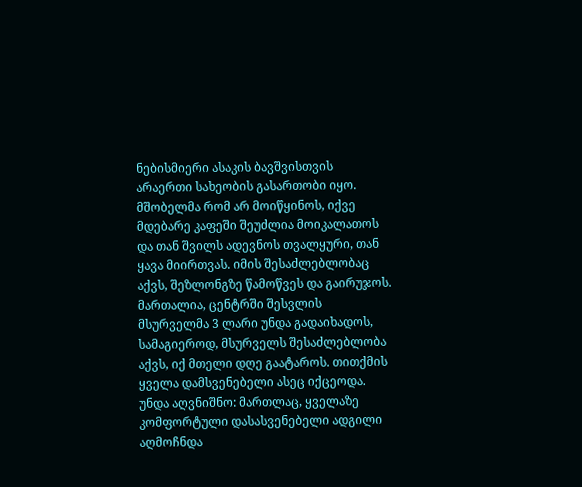ნებისმიერი ასაკის ბავშვისთვის არაერთი სახეობის გასართობი იყო. მშობელმა რომ არ მოიწყინოს, იქვე მდებარე კაფეში შეუძლია მოიკალათოს და თან შვილს ადევნოს თვალყური, თან ყავა მიირთვას. იმის შესაძლებლობაც აქვს, შეზლონგზე წამოწვეს და გაირუჯოს. მართალია, ცენტრში შესვლის მსურველმა 3 ლარი უნდა გადაიხადოს, სამაგიეროდ, მსურველს შესაძლებლობა აქვს, იქ მთელი დღე გაატაროს. თითქმის ყველა დამსვენებელი ასეც იქცეოდა. უნდა აღვნიშნო: მართლაც, ყველაზე კომფორტული დასასვენებელი ადგილი აღმოჩნდა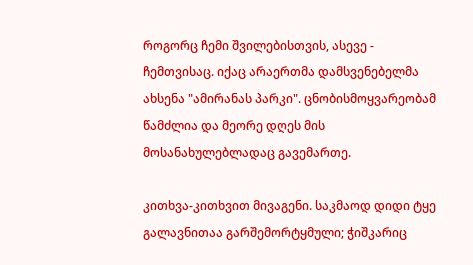როგორც ჩემი შვილებისთვის, ასევე - ჩემთვისაც. იქაც არაერთმა დამსვენებელმა ახსენა "ამირანას პარკი". ცნობისმოყვარეობამ წამძლია და მეორე დღეს მის მოსანახულებლადაც გავემართე.

კითხვა-კითხვით მივაგენი. საკმაოდ დიდი ტყე გალავნითაა გარშემორტყმული; ჭიშკარიც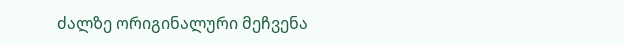ძალზე ორიგინალური მეჩვენა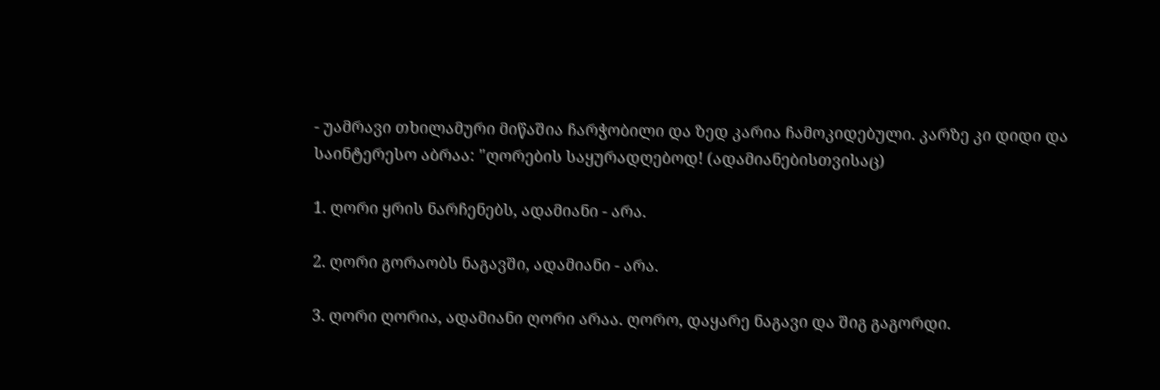- უამრავი თხილამური მიწაშია ჩარჭობილი და ზედ კარია ჩამოკიდებული. კარზე კი დიდი და საინტერესო აბრაა: "ღორების საყურადღებოდ! (ადამიანებისთვისაც)

1. ღორი ყრის ნარჩენებს, ადამიანი - არა.

2. ღორი გორაობს ნაგავში, ადამიანი - არა.

3. ღორი ღორია, ადამიანი ღორი არაა. ღორო, დაყარე ნაგავი და შიგ გაგორდი.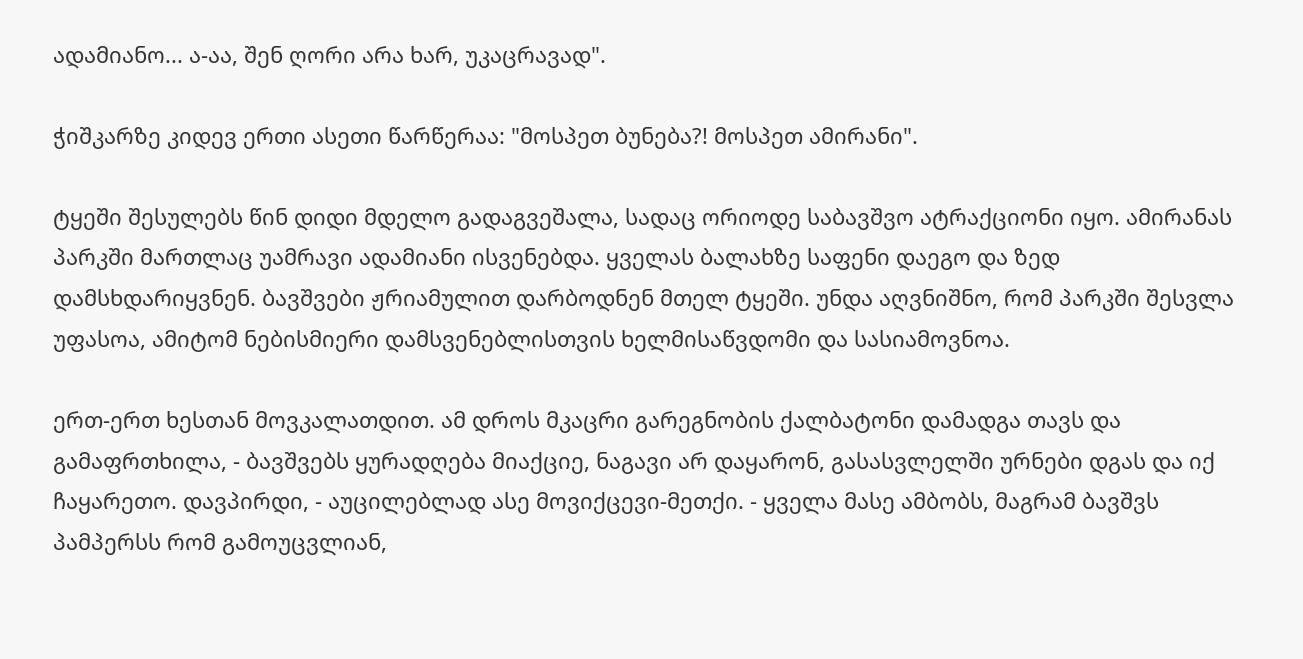ადამიანო... ა-აა, შენ ღორი არა ხარ, უკაცრავად".

ჭიშკარზე კიდევ ერთი ასეთი წარწერაა: "მოსპეთ ბუნება?! მოსპეთ ამირანი".

ტყეში შესულებს წინ დიდი მდელო გადაგვეშალა, სადაც ორიოდე საბავშვო ატრაქციონი იყო. ამირანას პარკში მართლაც უამრავი ადამიანი ისვენებდა. ყველას ბალახზე საფენი დაეგო და ზედ დამსხდარიყვნენ. ბავშვები ჟრიამულით დარბოდნენ მთელ ტყეში. უნდა აღვნიშნო, რომ პარკში შესვლა უფასოა, ამიტომ ნებისმიერი დამსვენებლისთვის ხელმისაწვდომი და სასიამოვნოა.

ერთ-ერთ ხესთან მოვკალათდით. ამ დროს მკაცრი გარეგნობის ქალბატონი დამადგა თავს და გამაფრთხილა, - ბავშვებს ყურადღება მიაქციე, ნაგავი არ დაყარონ, გასასვლელში ურნები დგას და იქ ჩაყარეთო. დავპირდი, - აუცილებლად ასე მოვიქცევი-მეთქი. - ყველა მასე ამბობს, მაგრამ ბავშვს პამპერსს რომ გამოუცვლიან,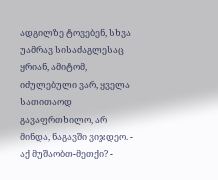ადგილზე ტოვებენ, სხვა უამრავ სისაძაგლესაც ყრიან, ამიტომ, იძულებული ვარ, ყველა სათითაოდ გავაფრთხილო, არ მინდა, ნაგავში ვიჯდეო. - აქ მუშაობთ-მეთქი? -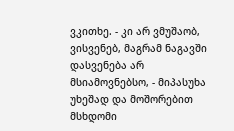ვკითხე. - კი არ ვმუშაობ, ვისვენებ, მაგრამ ნაგავში დასვენება არ მსიამოვნებსო, - მიპასუხა უხეშად და მოშორებით მსხდომი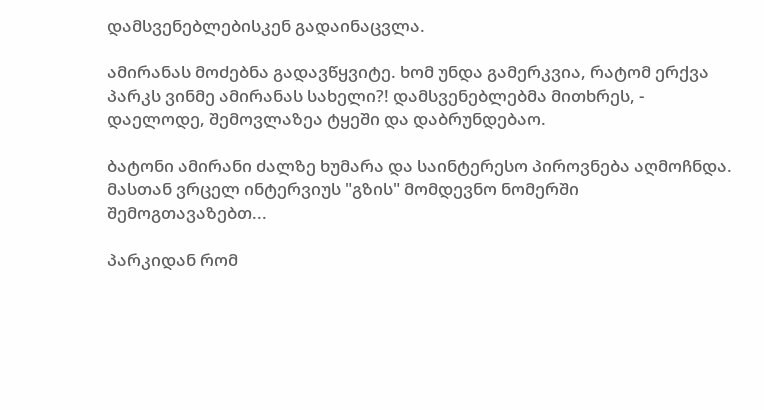დამსვენებლებისკენ გადაინაცვლა.

ამირანას მოძებნა გადავწყვიტე. ხომ უნდა გამერკვია, რატომ ერქვა პარკს ვინმე ამირანას სახელი?! დამსვენებლებმა მითხრეს, - დაელოდე, შემოვლაზეა ტყეში და დაბრუნდებაო.

ბატონი ამირანი ძალზე ხუმარა და საინტერესო პიროვნება აღმოჩნდა. მასთან ვრცელ ინტერვიუს "გზის" მომდევნო ნომერში შემოგთავაზებთ...

პარკიდან რომ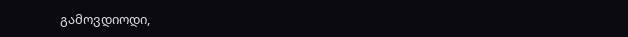გამოვდიოდი,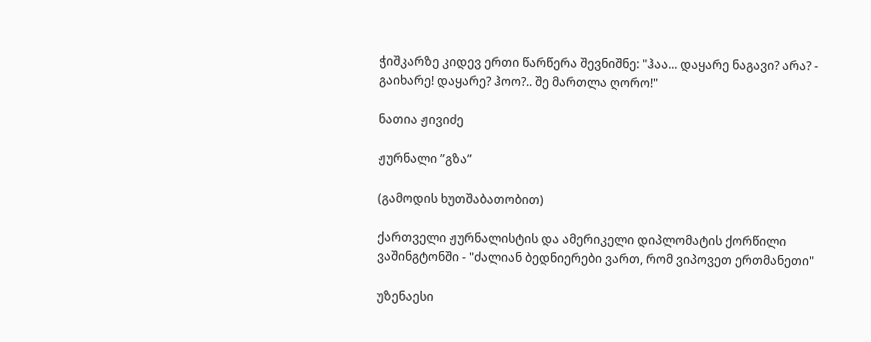ჭიშკარზე კიდევ ერთი წარწერა შევნიშნე: "ჰაა... დაყარე ნაგავი? არა? - გაიხარე! დაყარე? ჰოო?.. შე მართლა ღორო!"

ნათია ჟივიძე

ჟურნალი ”გზა”

(გამოდის ხუთშაბათობით)

ქართველი ჟურნალისტის და ამერიკელი დიპლომატის ქორწილი ვაშინგტონში - "ძალიან ბედნიერები ვართ, რომ ვიპოვეთ ერთმანეთი"

უზენაესი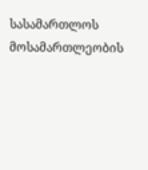სასამართლოს მოსამართლეობის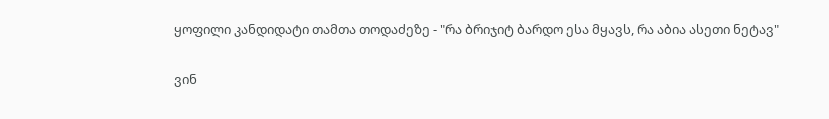ყოფილი კანდიდატი თამთა თოდაძეზე - "რა ბრიჯიტ ბარდო ესა მყავს, რა აბია ასეთი ნეტავ"

ვინ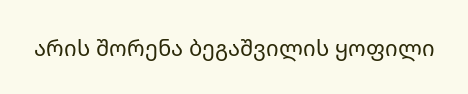არის შორენა ბეგაშვილის ყოფილი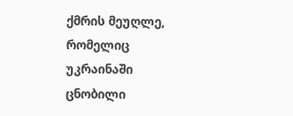ქმრის მეუღლე, რომელიც უკრაინაში ცნობილი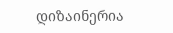დიზაინერია